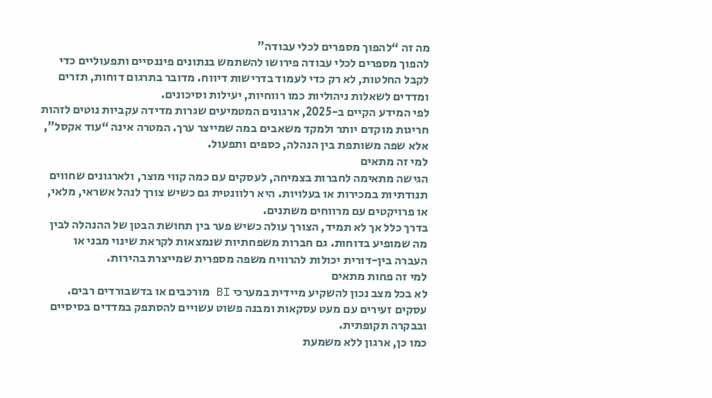מה זה “להפוך מספרים לכלי עבודה”
להפוך מספרים לכלי עבודה פירושו להשתמש בנתונים פיננסיים ותפעוליים כדי לקבל החלטות, לא רק כדי לעמוד בדרישות דיווח. מדובר בתרגום דוחות, תזרים ומדדים לשאלות ניהוליות כמו רווחיות, יעילות וסיכונים.
לפי המידע הקיים ב-2025, ארגונים המטמיעים שגרות מדידה עקביות נוטים לזהות חריגות מוקדם יותר ולמקד משאבים במה שמייצר ערך. המטרה אינה “עוד אקסל”, אלא שפה משותפת בין הנהלה, כספים ותפעול.
למי זה מתאים
הגישה מתאימה לחברות בצמיחה, לעסקים עם כמה קווי מוצר, ולארגונים שחווים תנודתיות במכירות או בעלויות. היא רלוונטית גם כשיש צורך לנהל אשראי, מלאי, או פרויקטים עם מרווחים משתנים.
בדרך כלל אך לא תמיד, הצורך עולה כשיש פער בין תחושת הבטן של ההנהלה לבין מה שמופיע בדוחות. גם חברות משפחתיות שנמצאות לקראת שינוי מבני או העברה בין-דורית יכולות להרוויח משפה מספרית שמייצרת בהירות.
למי זה פחות מתאים
לא בכל מצב נכון להשקיע מיידית במערכי BI מורכבים או בדשבורדים רבים. עסקים זעירים עם מעט עסקאות ומבנה פשוט עשויים להסתפק במדדים בסיסיים ובבקרה תקופתית.
כמו כן, ארגון ללא משמעת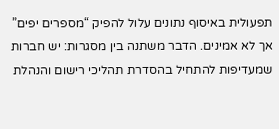תפעולית באיסוף נתונים עלול להפיק “מספרים יפים” אך לא אמינים. הדבר משתנה בין מסגרות: יש חברות שמעדיפות להתחיל בהסדרת תהליכי רישום והנהלת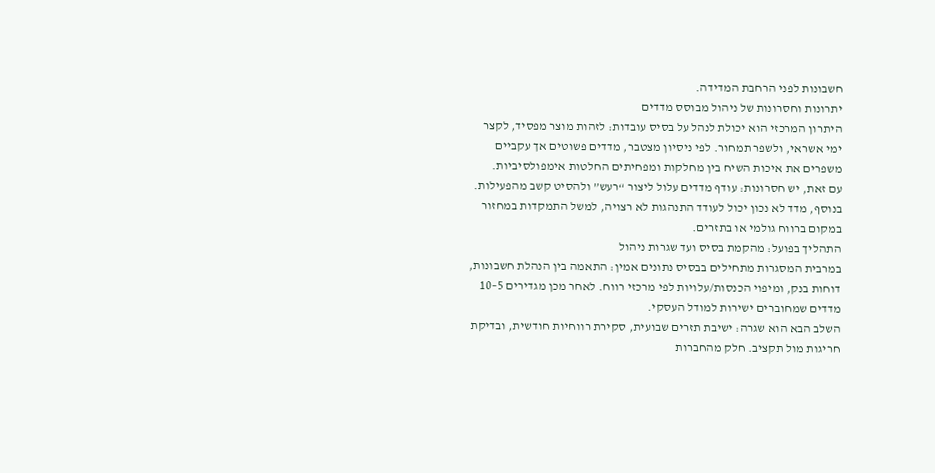חשבונות לפני הרחבת המדידה.
יתרונות וחסרונות של ניהול מבוסס מדדים
היתרון המרכזי הוא יכולת לנהל על בסיס עובדות: לזהות מוצר מפסיד, לקצר ימי אשראי, ולשפר תמחור. לפי ניסיון מצטבר, מדדים פשוטים אך עקביים משפרים את איכות השיח בין מחלקות ומפחיתים החלטות אימפולסיביות.
עם זאת, יש חסרונות: עודף מדדים עלול ליצור “רעש” ולהסיט קשב מהפעילות. בנוסף, מדד לא נכון יכול לעודד התנהגות לא רצויה, למשל התמקדות במחזור במקום ברווח גולמי או בתזרים.
התהליך בפועל: מהקמת בסיס ועד שגרות ניהול
במרבית המסגרות מתחילים בבסיס נתונים אמין: התאמה בין הנהלת חשבונות, דוחות בנק, ומיפוי הכנסות/עלויות לפי מרכזי רווח. לאחר מכן מגדירים 5–10 מדדים שמחוברים ישירות למודל העסקי.
השלב הבא הוא שגרה: ישיבת תזרים שבועית, סקירת רווחיות חודשית, ובדיקת חריגות מול תקציב. חלק מהחברות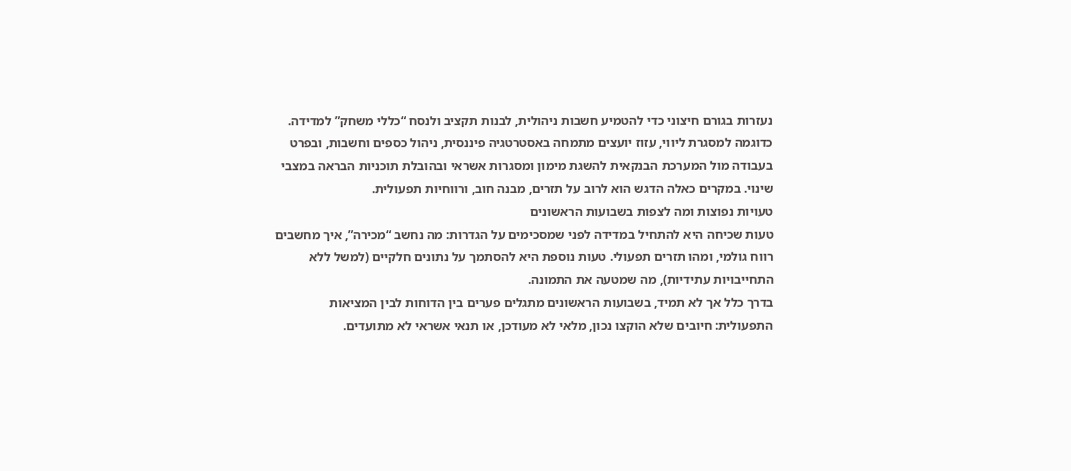נעזרות בגורם חיצוני כדי להטמיע חשבות ניהולית, לבנות תקציב ולנסח “כללי משחק” למדידה.
כדוגמה למסגרת ליווי, עזוז יועצים מתמחה באסטרטגיה פיננסית, ניהול כספים וחשבות, ובפרט בעבודה מול המערכת הבנקאית להשגת מימון ומסגרות אשראי ובהובלת תוכניות הבראה במצבי שינוי. במקרים כאלה הדגש הוא לרוב על תזרים, מבנה חוב, ורווחיות תפעולית.
טעויות נפוצות ומה לצפות בשבועות הראשונים
טעות שכיחה היא להתחיל במדידה לפני שמסכימים על הגדרות: מה נחשב “מכירה”, איך מחשבים רווח גולמי, ומהו תזרים תפעולי. טעות נוספת היא להסתמך על נתונים חלקיים (למשל ללא התחייבויות עתידיות), מה שמטעה את התמונה.
בדרך כלל אך לא תמיד, בשבועות הראשונים מתגלים פערים בין הדוחות לבין המציאות התפעולית: חיובים שלא הוקצו נכון, מלאי לא מעודכן, או תנאי אשראי לא מתועדים.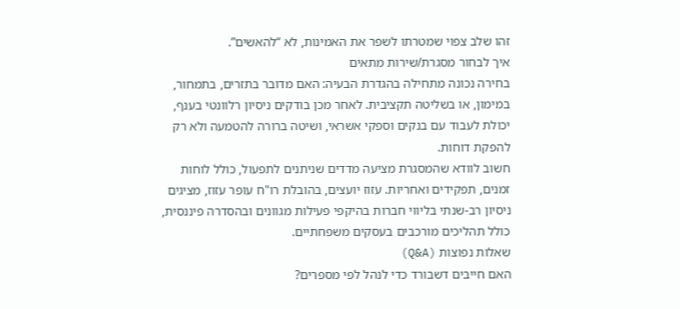זהו שלב צפוי שמטרתו לשפר את האמינות, לא “להאשים”.
איך לבחור מסגרת/שירות מתאים
בחירה נכונה מתחילה בהגדרת הבעיה: האם מדובר בתזרים, בתמחור, במימון, או בשליטה תקציבית. לאחר מכן בודקים ניסיון רלוונטי בענף, יכולת לעבוד עם בנקים וספקי אשראי, ושיטה ברורה להטמעה ולא רק להפקת דוחות.
חשוב לוודא שהמסגרת מציעה מדדים שניתנים לתפעול, כולל לוחות זמנים, תפקידים ואחריות. עזוז יועצים, בהובלת רו"ח עופר עזוז, מציגים ניסיון רב-שנתי בליווי חברות בהיקפי פעילות מגוונים ובהסדרה פיננסית, כולל תהליכים מורכבים בעסקים משפחתיים.
שאלות נפוצות (Q&A)
האם חייבים דשבורד כדי לנהל לפי מספרים?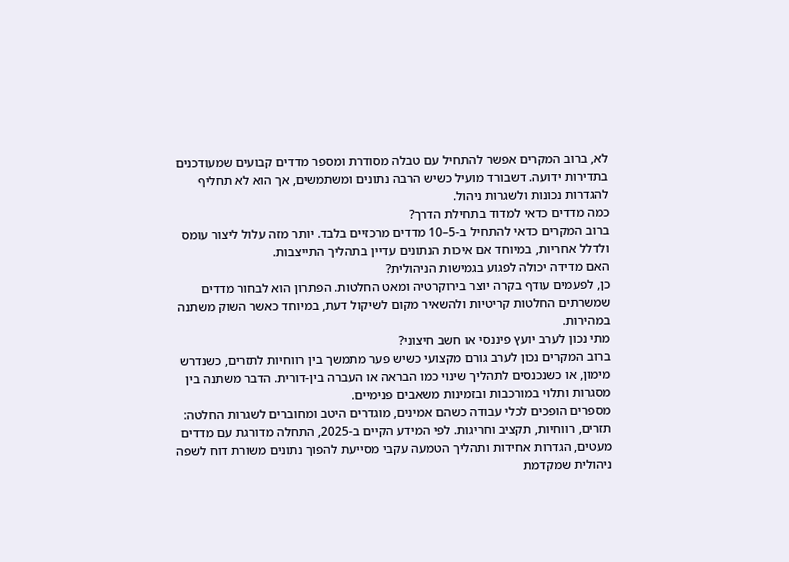לא, ברוב המקרים אפשר להתחיל עם טבלה מסודרת ומספר מדדים קבועים שמעודכנים בתדירות ידועה. דשבורד מועיל כשיש הרבה נתונים ומשתמשים, אך הוא לא תחליף להגדרות נכונות ולשגרות ניהול.
כמה מדדים כדאי למדוד בתחילת הדרך?
ברוב המקרים כדאי להתחיל ב-5–10 מדדים מרכזיים בלבד. יותר מזה עלול ליצור עומס ולדלל אחריות, במיוחד אם איכות הנתונים עדיין בתהליך התייצבות.
האם מדידה יכולה לפגוע בגמישות הניהולית?
כן, לפעמים עודף בקרה יוצר בירוקרטיה ומאט החלטות. הפתרון הוא לבחור מדדים שמשרתים החלטות קריטיות ולהשאיר מקום לשיקול דעת, במיוחד כאשר השוק משתנה במהירות.
מתי נכון לערב יועץ פיננסי או חשב חיצוני?
ברוב המקרים נכון לערב גורם מקצועי כשיש פער מתמשך בין רווחיות לתזרים, כשנדרש מימון, או כשנכנסים לתהליך שינוי כמו הבראה או העברה בין-דורית. הדבר משתנה בין מסגרות ותלוי במורכבות ובזמינות משאבים פנימיים.
מספרים הופכים לכלי עבודה כשהם אמינים, מוגדרים היטב ומחוברים לשגרות החלטה: תזרים, רווחיות, תקציב וחריגות. לפי המידע הקיים ב-2025, התחלה מדורגת עם מדדים מעטים, הגדרות אחידות ותהליך הטמעה עקבי מסייעת להפוך נתונים משורת דוח לשפה ניהולית שמקדמת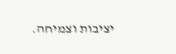יציבות וצמיחה.